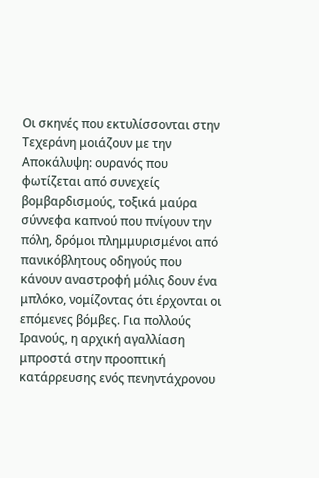Οι σκηνές που εκτυλίσσονται στην Τεχεράνη μοιάζουν με την Αποκάλυψη: ουρανός που φωτίζεται από συνεχείς βομβαρδισμούς, τοξικά μαύρα σύννεφα καπνού που πνίγουν την πόλη, δρόμοι πλημμυρισμένοι από πανικόβλητους οδηγούς που κάνουν αναστροφή μόλις δουν ένα μπλόκο, νομίζοντας ότι έρχονται οι επόμενες βόμβες. Για πολλούς Ιρανούς, η αρχική αγαλλίαση μπροστά στην προοπτική κατάρρευσης ενός πενηντάχρονου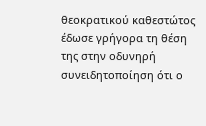θεοκρατικού καθεστώτος έδωσε γρήγορα τη θέση της στην οδυνηρή συνειδητοποίηση ότι ο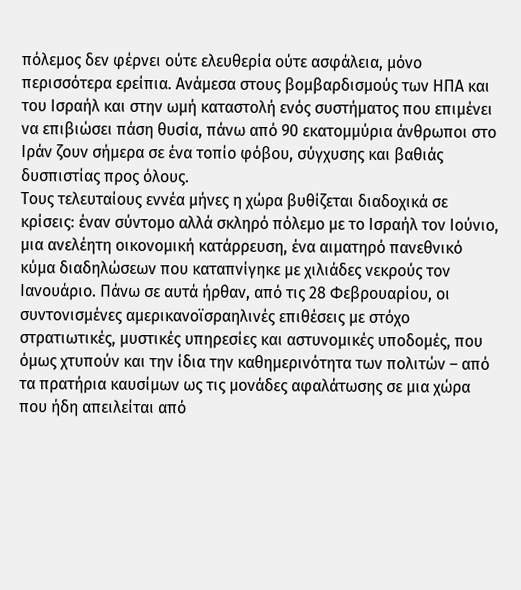πόλεμος δεν φέρνει ούτε ελευθερία ούτε ασφάλεια, μόνο περισσότερα ερείπια. Ανάμεσα στους βομβαρδισμούς των ΗΠΑ και του Ισραήλ και στην ωμή καταστολή ενός συστήματος που επιμένει να επιβιώσει πάση θυσία, πάνω από 90 εκατομμύρια άνθρωποι στο Ιράν ζουν σήμερα σε ένα τοπίο φόβου, σύγχυσης και βαθιάς δυσπιστίας προς όλους.
Τους τελευταίους εννέα μήνες η χώρα βυθίζεται διαδοχικά σε κρίσεις: έναν σύντομο αλλά σκληρό πόλεμο με το Ισραήλ τον Ιούνιο, μια ανελέητη οικονομική κατάρρευση, ένα αιματηρό πανεθνικό κύμα διαδηλώσεων που καταπνίγηκε με χιλιάδες νεκρούς τον Ιανουάριο. Πάνω σε αυτά ήρθαν, από τις 28 Φεβρουαρίου, οι συντονισμένες αμερικανοϊσραηλινές επιθέσεις με στόχο στρατιωτικές, μυστικές υπηρεσίες και αστυνομικές υποδομές, που όμως χτυπούν και την ίδια την καθημερινότητα των πολιτών – από τα πρατήρια καυσίμων ως τις μονάδες αφαλάτωσης σε μια χώρα που ήδη απειλείται από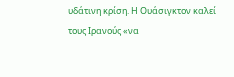υδάτινη κρίση. Η Ουάσιγκτον καλεί τους Ιρανούς «να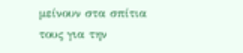μείνουν στα σπίτια τους για την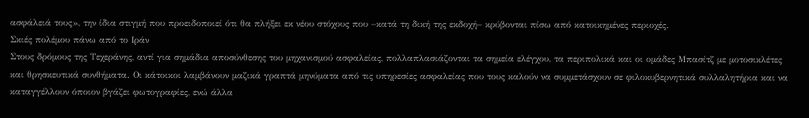ασφάλειά τους», την ίδια στιγμή που προειδοποιεί ότι θα πλήξει εκ νέου στόχους που –κατά τη δική της εκδοχή– κρύβονται πίσω από κατοικημένες περιοχές.
Σκιές πολέμου πάνω από το Ιράν
Στους δρόμους της Τεχεράνης, αντί για σημάδια αποσύνθεσης του μηχανισμού ασφαλείας, πολλαπλασιάζονται τα σημεία ελέγχου, τα περιπολικά και οι ομάδες Μπασίτζ με μοτοσικλέτες και θρησκευτικά συνθήματα. Οι κάτοικοι λαμβάνουν μαζικά γραπτά μηνύματα από τις υπηρεσίες ασφαλείας που τους καλούν να συμμετάσχουν σε φιλοκυβερνητικά συλλαλητήρια και να καταγγέλλουν όποιον βγάζει φωτογραφίες, ενώ άλλα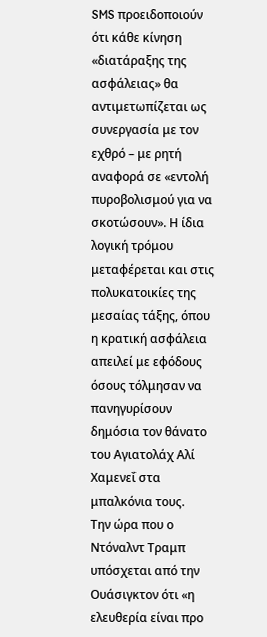SMS προειδοποιούν ότι κάθε κίνηση «διατάραξης της ασφάλειας» θα αντιμετωπίζεται ως συνεργασία με τον εχθρό – με ρητή αναφορά σε «εντολή πυροβολισμού για να σκοτώσουν». Η ίδια λογική τρόμου μεταφέρεται και στις πολυκατοικίες της μεσαίας τάξης, όπου η κρατική ασφάλεια απειλεί με εφόδους όσους τόλμησαν να πανηγυρίσουν δημόσια τον θάνατο του Αγιατολάχ Αλί Χαμενεΐ στα μπαλκόνια τους.
Την ώρα που ο Ντόναλντ Τραμπ υπόσχεται από την Ουάσιγκτον ότι «η ελευθερία είναι προ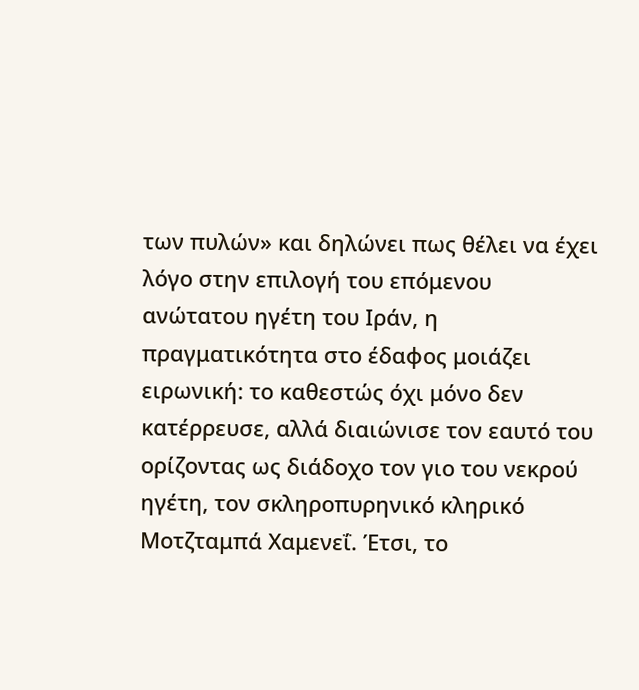των πυλών» και δηλώνει πως θέλει να έχει λόγο στην επιλογή του επόμενου ανώτατου ηγέτη του Ιράν, η πραγματικότητα στο έδαφος μοιάζει ειρωνική: το καθεστώς όχι μόνο δεν κατέρρευσε, αλλά διαιώνισε τον εαυτό του ορίζοντας ως διάδοχο τον γιο του νεκρού ηγέτη, τον σκληροπυρηνικό κληρικό Μοτζταμπά Χαμενεΐ. Έτσι, το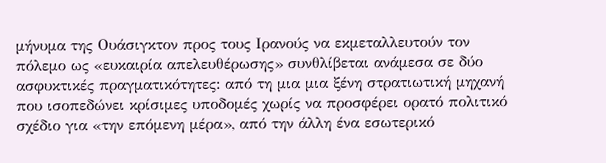μήνυμα της Ουάσιγκτον προς τους Ιρανούς να εκμεταλλευτούν τον πόλεμο ως «ευκαιρία απελευθέρωσης» συνθλίβεται ανάμεσα σε δύο ασφυκτικές πραγματικότητες: από τη μια μια ξένη στρατιωτική μηχανή που ισοπεδώνει κρίσιμες υποδομές χωρίς να προσφέρει ορατό πολιτικό σχέδιο για «την επόμενη μέρα», από την άλλη ένα εσωτερικό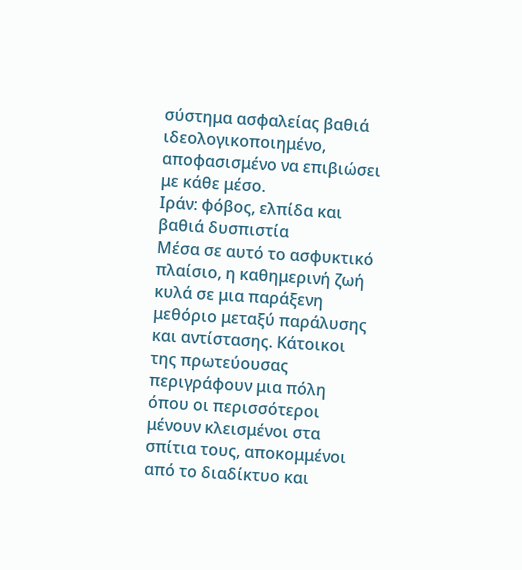σύστημα ασφαλείας βαθιά ιδεολογικοποιημένο, αποφασισμένο να επιβιώσει με κάθε μέσο.
Ιράν: φόβος, ελπίδα και βαθιά δυσπιστία
Μέσα σε αυτό το ασφυκτικό πλαίσιο, η καθημερινή ζωή κυλά σε μια παράξενη μεθόριο μεταξύ παράλυσης και αντίστασης. Κάτοικοι της πρωτεύουσας περιγράφουν μια πόλη όπου οι περισσότεροι μένουν κλεισμένοι στα σπίτια τους, αποκομμένοι από το διαδίκτυο και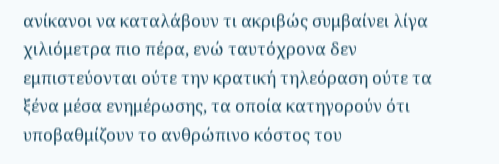ανίκανοι να καταλάβουν τι ακριβώς συμβαίνει λίγα χιλιόμετρα πιο πέρα, ενώ ταυτόχρονα δεν εμπιστεύονται ούτε την κρατική τηλεόραση ούτε τα ξένα μέσα ενημέρωσης, τα οποία κατηγορούν ότι υποβαθμίζουν το ανθρώπινο κόστος του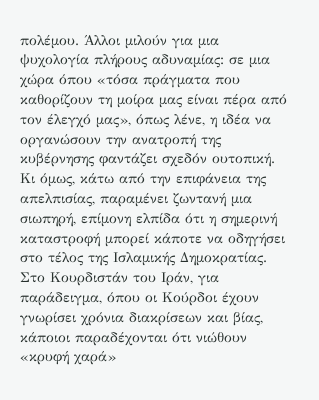πολέμου. Άλλοι μιλούν για μια ψυχολογία πλήρους αδυναμίας: σε μια χώρα όπου «τόσα πράγματα που καθορίζουν τη μοίρα μας είναι πέρα από τον έλεγχό μας», όπως λένε, η ιδέα να οργανώσουν την ανατροπή της κυβέρνησης φαντάζει σχεδόν ουτοπική.
Κι όμως, κάτω από την επιφάνεια της απελπισίας, παραμένει ζωντανή μια σιωπηρή, επίμονη ελπίδα ότι η σημερινή καταστροφή μπορεί κάποτε να οδηγήσει στο τέλος της Ισλαμικής Δημοκρατίας. Στο Κουρδιστάν του Ιράν, για παράδειγμα, όπου οι Κούρδοι έχουν γνωρίσει χρόνια διακρίσεων και βίας, κάποιοι παραδέχονται ότι νιώθουν «κρυφή χαρά»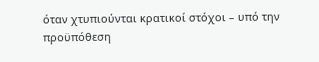όταν χτυπιούνται κρατικοί στόχοι – υπό την προϋπόθεση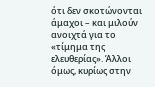ότι δεν σκοτώνονται άμαχοι – και μιλούν ανοιχτά για το «τίμημα της ελευθερίας». Άλλοι όμως, κυρίως στην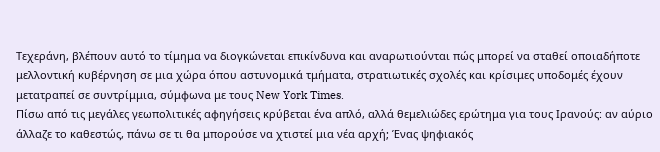Τεχεράνη, βλέπουν αυτό το τίμημα να διογκώνεται επικίνδυνα και αναρωτιούνται πώς μπορεί να σταθεί οποιαδήποτε μελλοντική κυβέρνηση σε μια χώρα όπου αστυνομικά τμήματα, στρατιωτικές σχολές και κρίσιμες υποδομές έχουν μετατραπεί σε συντρίμμια, σύμφωνα με τους New York Times.
Πίσω από τις μεγάλες γεωπολιτικές αφηγήσεις κρύβεται ένα απλό, αλλά θεμελιώδες ερώτημα για τους Ιρανούς: αν αύριο άλλαζε το καθεστώς, πάνω σε τι θα μπορούσε να χτιστεί μια νέα αρχή; Ένας ψηφιακός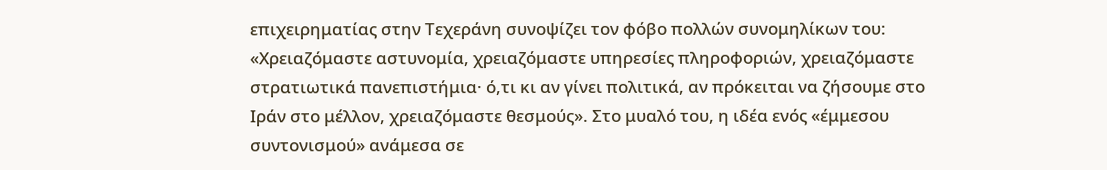επιχειρηματίας στην Τεχεράνη συνοψίζει τον φόβο πολλών συνομηλίκων του: «Χρειαζόμαστε αστυνομία, χρειαζόμαστε υπηρεσίες πληροφοριών, χρειαζόμαστε στρατιωτικά πανεπιστήμια· ό,τι κι αν γίνει πολιτικά, αν πρόκειται να ζήσουμε στο Ιράν στο μέλλον, χρειαζόμαστε θεσμούς». Στο μυαλό του, η ιδέα ενός «έμμεσου συντονισμού» ανάμεσα σε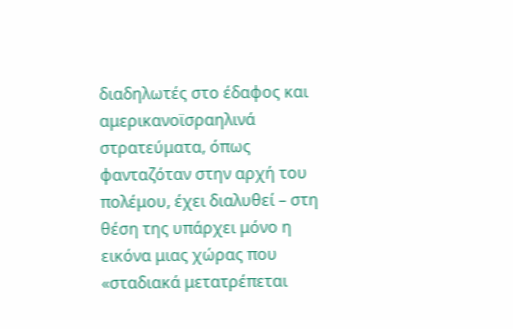διαδηλωτές στο έδαφος και αμερικανοϊσραηλινά στρατεύματα, όπως φανταζόταν στην αρχή του πολέμου, έχει διαλυθεί – στη θέση της υπάρχει μόνο η εικόνα μιας χώρας που «σταδιακά μετατρέπεται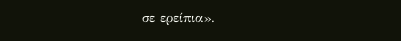σε ερείπια».